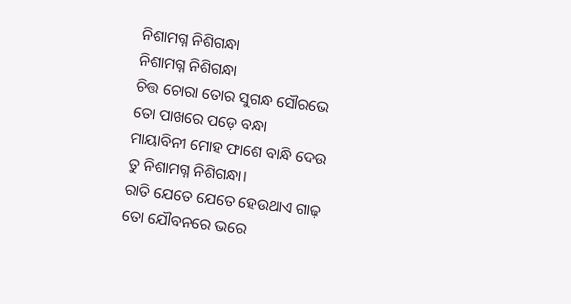ନିଶାମଗ୍ନ ନିଶିଗନ୍ଧା
ନିଶାମଗ୍ନ ନିଶିଗନ୍ଧା
ଚିତ୍ତ ଚୋରା ତୋର ସୁଗନ୍ଧ ସୌରଭେ
ତୋ ପାଖରେ ପଡ଼େ ବନ୍ଧା
ମାୟାବିନୀ ମୋହ ଫାଶେ ବାନ୍ଧି ଦେଉ
ତୁ ନିଶାମଗ୍ନ ନିଶିଗନ୍ଧା।
ରାତି ଯେତେ ଯେତେ ହେଉଥାଏ ଗାଢ଼
ତୋ ଯୌବନରେ ଭରେ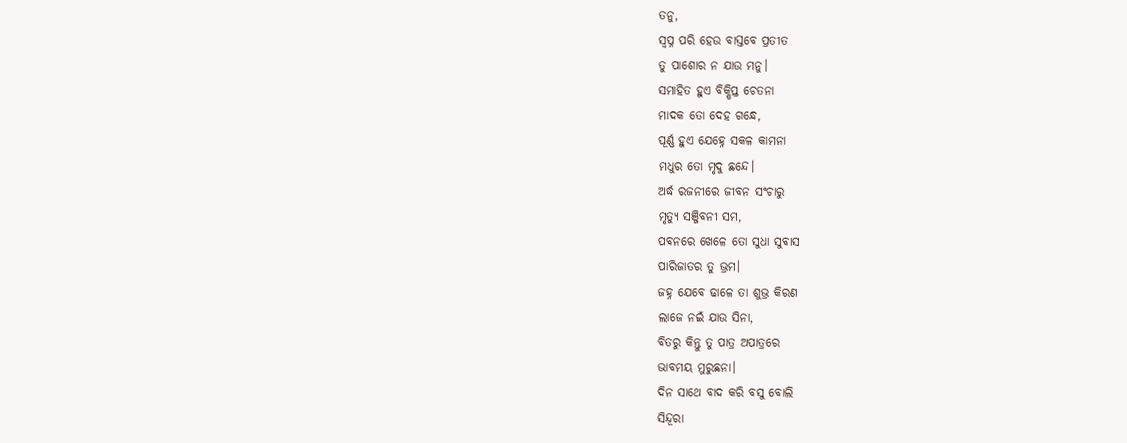ତନୁ,
ସ୍ଵପ୍ନ ପରି ହେଉ ବାସ୍ତବେ ପ୍ରତୀତ
ତୁ ପାଶୋର ନ ଯାଉ ମନୁ।
ସମାହିତ ହୁଏ ବିକ୍ଷିପ୍ତ ଚେତନା
ମାଦକ ତୋ ଦେହ ଗନ୍ଧେ,
ପୂର୍ଣ୍ଣ ହୁଏ ଯେହ୍ନେ ସକଳ କାମନା
ମଧୁର ତୋ ମୃଦୁ ଛନ୍ଦେ।
ଅର୍ଦ୍ଧ ରଜନୀରେ ଜୀବନ ସଂଚାରୁ
ମୃତ୍ୟୁ ସଞ୍ଜିବନୀ ସମ,
ପବନରେ ଖେଳେ ତୋ ସୁଧା ସୁବାସ
ପାରିଜାତର ତୁ ଭ୍ରମ।
ଜହ୍ନ ଯେବେ ଢାଳେ ତା ଶୁଭ୍ର କିରଣ
ଲାଜେ ନଇଁ ଯାଉ ସିନା,
ବିତରୁ କିନ୍ତୁ ତୁ ପାତ୍ର ଅପାତ୍ରରେ
ଭାବମୟ ମୁରୁଛନା।
ଦିନ ସାଥେ ବାଦ କରି ବସୁ ବୋଲି
ସିନ୍ଦୂରା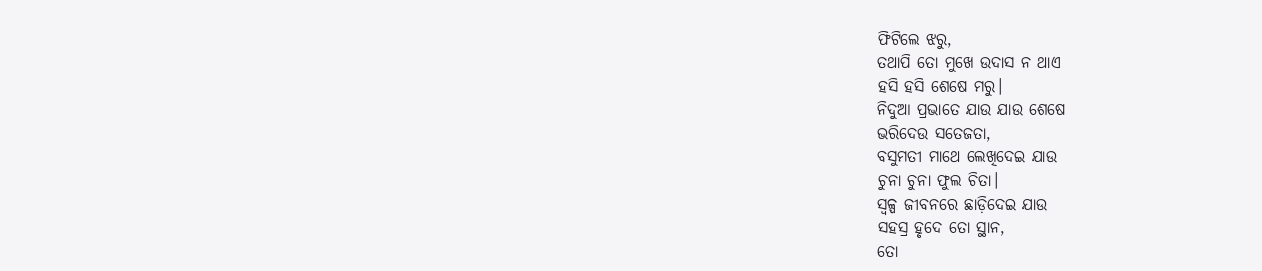ଫିଟିଲେ ଝରୁ,
ତଥାପି ତୋ ମୁଖେ ଉଦାସ ନ ଥାଏ
ହସି ହସି ଶେଷେ ମରୁ।
ନିଦୁଆ ପ୍ରଭାତେ ଯାଉ ଯାଉ ଶେଷେ
ଭରିଦେଉ ସତେଜତା,
ବସୁମତୀ ମାଥେ ଲେଖିଦେଇ ଯାଉ
ଚୁନା ଚୁନା ଫୁଲ ଚିତା।
ସ୍ୱଳ୍ପ ଜୀବନରେ ଛାଡ଼ିଦେଇ ଯାଉ
ସହସ୍ର ହୃଦେ ତୋ ସ୍ଥାନ,
ତୋ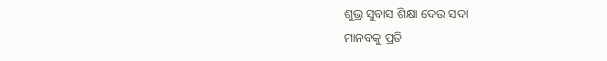ଶୁଭ୍ର ସୁବାସ ଶିକ୍ଷା ଦେଉ ସଦା
ମାନବକୁ ପ୍ରତି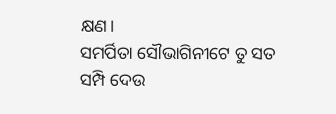କ୍ଷଣ।
ସମର୍ପିତା ସୌଭାଗିନୀଟେ ତୁ ସତ
ସମ୍ପି ଦେଉ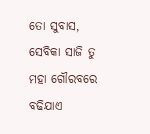ତୋ ସୁବାସ,
ସେବିକା ସାଜି ତୁ ମହା ଗୌରବରେ
ବଢିଯାଏ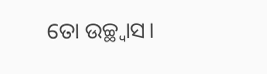ତୋ ଉଚ୍ଛ୍ୱାସ।